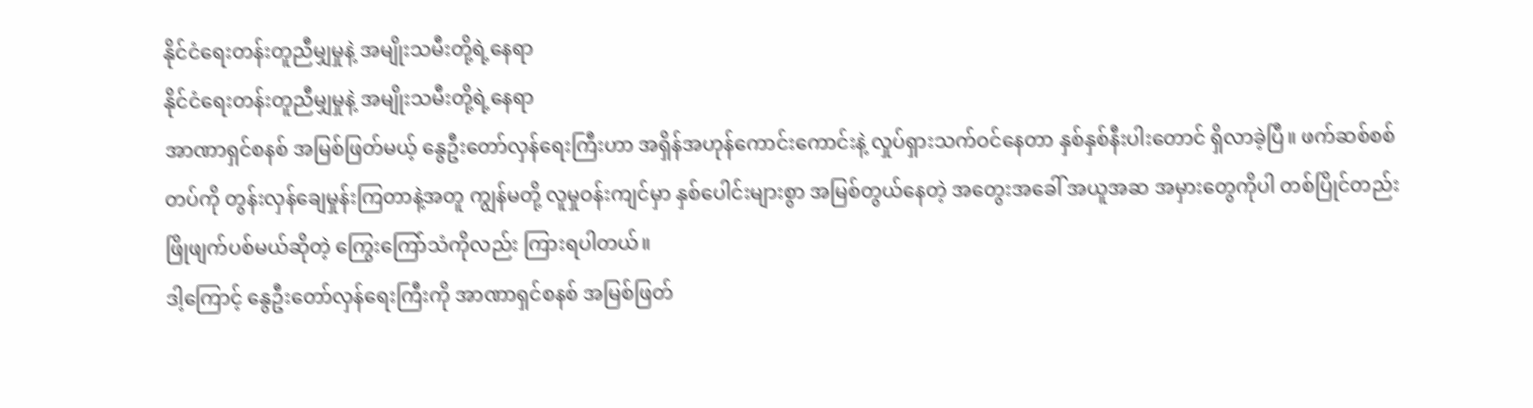နိုင်ငံရေးတန်းတူညီမျှမှုနဲ့ အမျိုးသမီးတို့ရဲ့နေရာ
နိုင်ငံရေးတန်းတူညီမျှမှုနဲ့ အမျိုးသမီးတို့ရဲ့နေရာ
အာဏာရှင်စနစ် အမြစ်ဖြတ်မယ့် နွေဦးတော်လှန်ရေးကြီးဟာ အရှိန်အဟုန်ကောင်းကောင်းနဲ့ လှုပ်ရှားသက်ဝင်နေတာ နှစ်နှစ်နီးပါးတောင် ရှိလာခဲ့ပြီ။ ဖက်ဆစ်စစ်တပ်ကို တွန်းလှန်ချေမှုန်းကြတာနဲ့အတူ ကျွန်မတို့ လူမှုဝန်းကျင်မှာ နှစ်ပေါင်းများစွာ အမြစ်တွယ်နေတဲ့ အတွေးအခေါ် အယူအဆ အမှားတွေကိုပါ တစ်ပြိုင်တည်း ဖြိုဖျက်ပစ်မယ်ဆိုတဲ့ ကြွေးကြော်သံကိုလည်း ကြားရပါတယ်။
ဒါ့ကြောင့် နွေဦးတော်လှန်ရေးကြီးကို အာဏာရှင်စနစ် အမြစ်ဖြတ်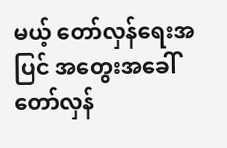မယ့် တော်လှန်ရေးအပြင် အတွေးအခေါ် တော်လှန်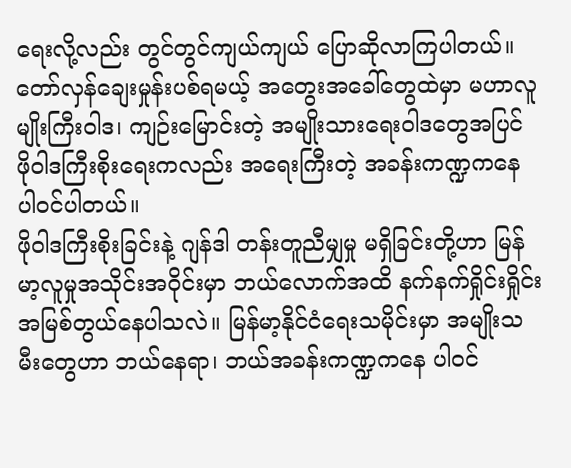ရေးလို့လည်း တွင်တွင်ကျယ်ကျယ် ပြောဆိုလာကြပါတယ်။ တော်လှန်ချေးမှုန်းပစ်ရမယ့် အတွေးအခေါ်တွေထဲမှာ မဟာလူမျိုးကြီးဝါဒ၊ ကျဉ်းမြောင်းတဲ့ အမျိုးသားရေးဝါဒတွေအပြင် ဖိုဝါဒကြီးစိုးရေးကလည်း အရေးကြီးတဲ့ အခန်းကဏ္ဍကနေ ပါဝင်ပါတယ်။
ဖိုဝါဒကြီးစိုးခြင်းနဲ့ ဂျန်ဒါ တန်းတူညီမျှမှု မရှိခြင်းတို့ဟာ မြန်မာ့လူမှုအသိုင်းအဝိုင်းမှာ ဘယ်လောက်အထိ နက်နက်ရှိုင်းရှိုင်း အမြစ်တွယ်နေပါသလဲ။ မြန်မာ့နိုင်ငံရေးသမိုင်းမှာ အမျိုးသမီးတွေဟာ ဘယ်နေရာ၊ ဘယ်အခန်းကဏ္ဍကနေ ပါဝင်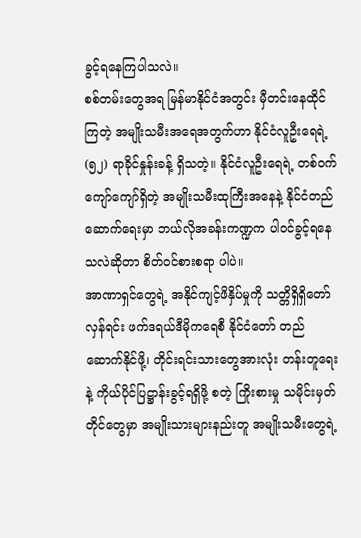ခွင့်ရနေကြပါသလဲ။
စစ်တမ်းတွေအရ မြန်မာနိုင်ငံအတွင်း မှီတင်းနေထိုင်ကြတဲ့ အမျိုးသမီးအရေအတွက်ဟာ နိုင်ငံလူဦးရေရဲ့ (၅၂) ရာခိုင်နှုန်းခန့် ရှိသတဲ့။ နိုင်ငံလူဦးရေရဲ့ တစ်ဝက်ကျော်ကျော်ရှိတဲ့ အမျိုးသမီးထုကြီးအနေနဲ့ နိုင်ငံတည်ဆောက်ရေးမှာ ဘယ်လိုအခန်းကဏ္ဍက ပါဝင်ခွင့်ရနေသလဲဆိုတာ စိတ်ဝင်စားစရာ ပါပဲ။
အာဏာရှင်တွေရဲ့ အနိုင်ကျင့်ဖိနှိပ်မှုကို သတ္တိရှိရှိတော်လှန်ရင်း ဖက်ဒရယ်ဒီမိုကရေစီ နိုင်ငံတော် တည်ဆောက်နိုင်ဖို့၊ တိုင်းရင်းသားတွေအားလုံး တန်းတူရေးနဲ့ ကိုယ်ပိုင်ပြဋ္ဌာန်းခွင့်ရရှိဖို့ စတဲ့ ကြိုးစားမှု သမိုင်းမှတ်တိုင်တွေမှာ အမျိုးသားများနည်းတူ အမျိုးသမီးတွေရဲ့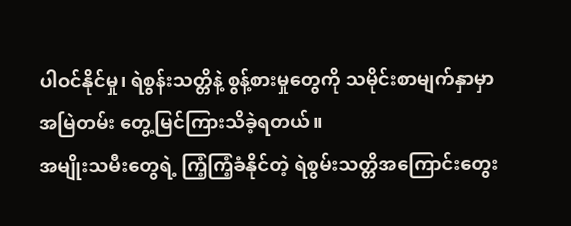ပါဝင်နိုင်မှု၊ ရဲစွန်းသတ္တိနဲ့ စွန့်စားမှုတွေကို သမိုင်းစာမျက်နှာမှာ အမြဲတမ်း တွေ့မြင်ကြားသိခဲ့ရတယ်။
အမျိုးသမီးတွေရဲ့ ကြံ့ကြံ့ခံနိုင်တဲ့ ရဲစွမ်းသတ္တိအကြောင်းတွေး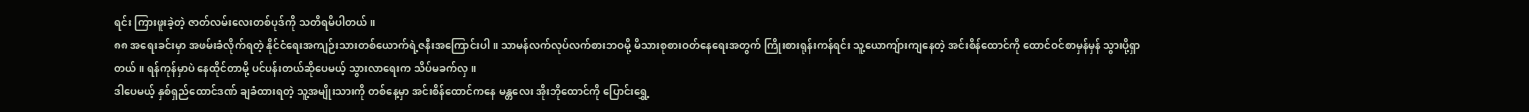ရင်း ကြားဖူးခဲ့တဲ့ ဇာတ်လမ်းလေးတစ်ပုဒ်ကို သတိရမိပါတယ်။
၈၈ အရေးခင်းမှာ အဖမ်းခံလိုက်ရတဲ့ နိုင်ငံရေးအကျဉ်းသားတစ်ယောက်ရဲ့ဇနီးအကြောင်းပါ။ သာမန်လက်လုပ်လက်စားဘဝမို့ မိသားစုစားဝတ်နေရေးအတွက် ကြိုးစားရုန်းကန်ရင်း သူ့ယောကျ်ားကျနေတဲ့ အင်းစိန်ထောင်ကို ထောင်ဝင်စာမှန်မှန် သွားပို့ရှာတယ်။ ရန်ကုန်မှာပဲ နေထိုင်တာမို့ ပင်ပန်းတယ်ဆိုပေမယ့် သွားလာရေးက သိပ်မခက်လှ။
ဒါပေမယ့် နှစ်ရှည်ထောင်ဒဏ် ချခံထားရတဲ့ သူ့အမျိုးသားကို တစ်နေ့မှာ အင်းစိန်ထောင်ကနေ မန္တလေး အိုးဘိုထောင်ကို ပြောင်းရွှေ့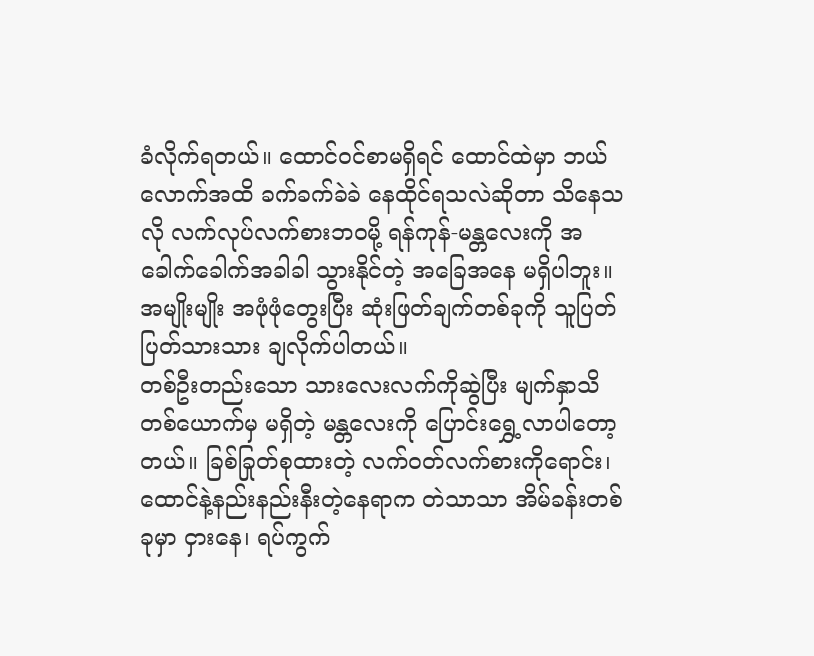ခံလိုက်ရတယ်။ ထောင်ဝင်စာမရှိရင် ထောင်ထဲမှာ ဘယ်လောက်အထိ ခက်ခက်ခဲခဲ နေထိုင်ရသလဲဆိုတာ သိနေသလို လက်လုပ်လက်စားဘဝမို့ ရန်ကုန်-မန္တလေးကို အခေါက်ခေါက်အခါခါ သွားနိုင်တဲ့ အခြေအနေ မရှိပါဘူး။ အမျိုးမျိုး အဖုံဖုံတွေးပြီး ဆုံးဖြတ်ချက်တစ်ခုကို သူပြတ်ပြတ်သားသား ချလိုက်ပါတယ်။
တစ်ဦးတည်းသော သားလေးလက်ကိုဆွဲပြီး မျက်နှာသိတစ်ယောက်မှ မရှိတဲ့ မန္တလေးကို ပြောင်းရွှေ့လာပါတော့တယ်။ ခြစ်ခြုတ်စုထားတဲ့ လက်ဝတ်လက်စားကိုရောင်း၊ ထောင်နဲ့နည်းနည်းနီးတဲ့နေရာက တဲသာသာ အိမ်ခန်းတစ်ခုမှာ ငှားနေ၊ ရပ်ကွက်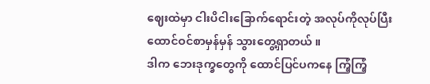ဈေးထဲမှာ ငါးပိငါးခြောက်ရောင်းတဲ့ အလုပ်ကိုလုပ်ပြီး ထောင်ဝင်စာမှန်မှန် သွားတွေ့ရှာတယ်။
ဒါက ဘေးဒုက္ခတွေကို ထောင်ပြင်ပကနေ ကြံ့ကြံ့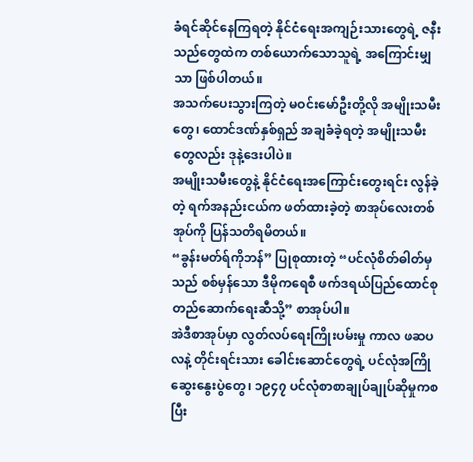ခံရင်ဆိုင်နေကြရတဲ့ နိုင်ငံရေးအကျဉ်းသားတွေရဲ့ ဇနီးသည်တွေထဲက တစ်ယောက်သောသူရဲ့ အကြောင်းမျှသာ ဖြစ်ပါတယ်။
အသက်ပေးသွားကြတဲ့ မဝင်းမော်ဦးတို့လို အမျိုးသမီးတွေ၊ ထောင်ဒဏ်နှစ်ရှည် အချခံခဲ့ရတဲ့ အမျိုးသမီးတွေလည်း ဒုနဲ့ဒေးပါပဲ။
အမျိုးသမီးတွေနဲ့ နိုင်ငံရေးအကြောင်းတွေးရင်း လွန်ခဲ့တဲ့ ရက်အနည်းငယ်က ဖတ်ထားခဲ့တဲ့ စာအုပ်လေးတစ်အုပ်ကို ပြန်သတိရမိတယ်။
“ခွန်းမတ်ရ်ကိုဘန်” ပြုစုထားတဲ့ “ပင်လုံစိတ်ဓါတ်မှသည် စစ်မှန်သော ဒီမိုကရေစီ ဖက်ဒရယ်ပြည်ထောင်စု တည်ဆောက်ရေးဆီသို့” စာအုပ်ပါ။
အဲဒီစာအုပ်မှာ လွတ်လပ်ရေးကြိုးပမ်းမှု ကာလ ဖဆပလနဲ့ တိုင်းရင်းသား ခေါင်းဆောင်တွေရဲ့ ပင်လုံအကြို ဆွေးနွေးပွဲတွေ၊ ၁၉၄၇ ပင်လုံစာစာချုပ်ချုပ်ဆိုမှုကစပြီး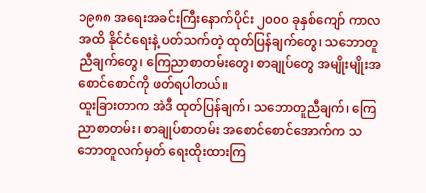၁၉၈၈ အရေးအခင်းကြီးနောက်ပိုင်း ၂၀၀၀ ခုနှစ်ကျော် ကာလအထိ နိုင်ငံရေးနဲ့ ပတ်သက်တဲ့ ထုတ်ပြန်ချက်တွေ၊ သဘောတူညီချက်တွေ၊ ကြေညာစာတမ်းတွေ၊ စာချုပ်တွေ အမျိုးမျိုးအစောင်စောင်ကို ဖတ်ရပါတယ်။
ထူးခြားတာက အဲဒီ ထုတ်ပြန်ချက်၊ သဘောတူညီချက်၊ ကြေညာစာတမ်း၊ စာချုပ်စာတမ်း အစောင်စောင်အောက်က သဘောတူလက်မှတ် ရေးထိုးထားကြ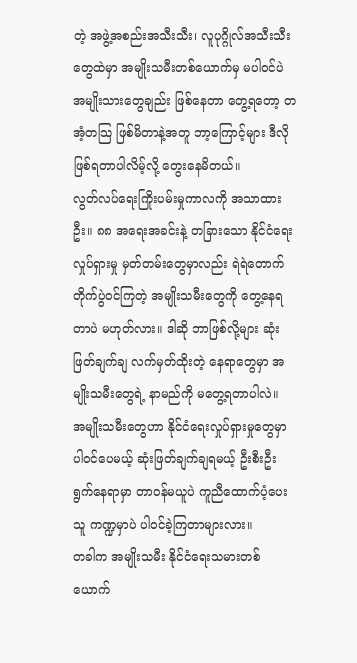တဲ့ အဖွဲ့အစည်းအသီးသီး၊ လူပုဂ္ဂိုလ်အသီးသီး တွေထဲမှာ အမျိုးသမီးတစ်ယောက်မှ မပါဝင်ပဲ အမျိုးသားတွေချည်း ဖြစ်နေတာ တွေ့ရတော့ တအံ့တသြ ဖြစ်မိတာနဲ့အတူ ဘာ့ကြောင့်များ ဒီလိုဖြစ်ရတာပါလိမ့်လို့ တွေးနေမိတယ်။
လွတ်လပ်ရေးကြိုးပမ်းမှုကာလကို အသာထားဦး။ ၈၈ အရေးအခင်းနဲ့ တခြားသော နိုင်ငံရေးလှုပ်ရှားမှု မှတ်တမ်းတွေမှာလည်း ရဲရဲတောက် တိုက်ပွဲဝင်ကြတဲ့ အမျိုးသမီးတွေကို တွေ့နေရတာပဲ မဟုတ်လား။ ဒါဆို ဘာဖြစ်လို့များ ဆုံးဖြတ်ချက်ချ လက်မှတ်ထိုးတဲ့ နေရာတွေမှာ အမျိုးသမီးတွေရဲ့ နာမည်ကို မတွေ့ရတာပါလဲ။
အမျိုးသမီးတွေဟာ နိုင်ငံရေးလှုပ်ရှားမှုတွေမှာ ပါဝင်ပေမယ့် ဆုံးဖြတ်ချက်ချရမယ့် ဦးစီးဦးရွက်နေရာမှာ တာဝန်မယူပဲ ကူညီထောက်ပံ့ပေးသူ ကဏ္ဍမှာပဲ ပါဝင်ခဲ့ကြတာများလား။
တခါက အမျိုးသမီး နိုင်ငံရေးသမားတစ်ယောက်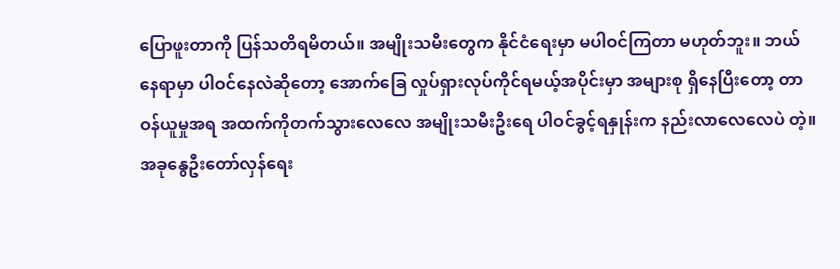ပြောဖူးတာကို ပြန်သတိရမိတယ်။ အမျိုးသမီးတွေက နိုင်ငံရေးမှာ မပါဝင်ကြတာ မဟုတ်ဘူး။ ဘယ်နေရာမှာ ပါဝင်နေလဲဆိုတော့ အောက်ခြေ လှုပ်ရှားလုပ်ကိုင်ရမယ့်အပိုင်းမှာ အများစု ရှိနေပြီးတော့ တာဝန်ယူမှုအရ အထက်ကိုတက်သွားလေလေ အမျိုးသမီးဦးရေ ပါဝင်ခွင့်ရနှုန်းက နည်းလာလေလေပဲ တဲ့။
အခုနွေဦးတော်လှန်ရေး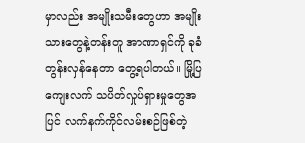မှာလည်း အမျိုးသမီးတွေဟာ အမျိုးသားတွေနဲ့တန်းတူ အာဏာရှင်ကို ခုခံတွန်းလှန်နေတာ တွေ့ရပါတယ်။ မြို့ပြကျေးလက် သပိတ်လှုပ်ရှားမှုတွေအပြင် လက်နက်ကိုင်လမ်းစဉ်ဖြစ်တဲ့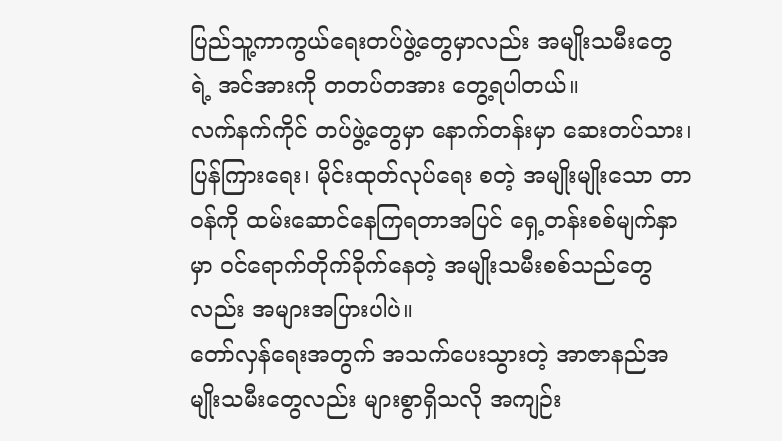ပြည်သူ့ကာကွယ်ရေးတပ်ဖွဲ့တွေမှာလည်း အမျိုးသမီးတွေရဲ့ အင်အားကို တတပ်တအား တွေ့ရပါတယ်။
လက်နက်ကိုင် တပ်ဖွဲ့တွေမှာ နောက်တန်းမှာ ဆေးတပ်သား၊ ပြန်ကြားရေး၊ မိုင်းထုတ်လုပ်ရေး စတဲ့ အမျိုးမျိုးသော တာဝန်ကို ထမ်းဆောင်နေကြရတာအပြင် ရှေ့တန်းစစ်မျက်နှာမှာ ဝင်ရောက်တိုက်ခိုက်နေတဲ့ အမျိုးသမီးစစ်သည်တွေလည်း အများအပြားပါပဲ။
တော်လှန်ရေးအတွက် အသက်ပေးသွားတဲ့ အာဇာနည်အမျိုးသမီးတွေလည်း များစွာရှိသလို အကျဉ်း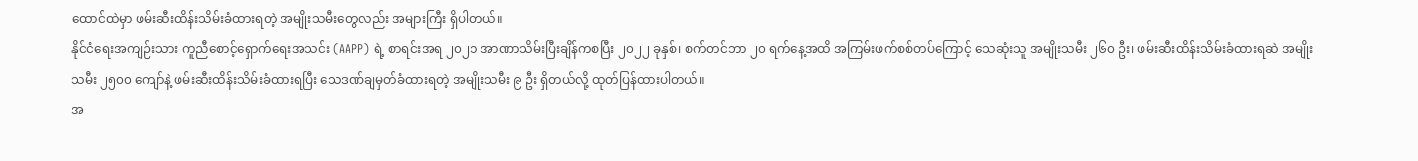ထောင်ထဲမှာ ဖမ်းဆီးထိန်းသိမ်းခံထားရတဲ့ အမျိုးသမီးတွေလည်း အများကြီး ရှိပါတယ်။
နိုင်ငံရေးအကျဉ်းသား ကူညီစောင့်ရှောက်ရေးအသင်း (AAPP) ရဲ့ စာရင်းအရ ၂၀၂၁ အာဏာသိမ်းပြီးချိန်ကစပြီး ၂၀၂၂ ခုနှစ်၊ စက်တင်ဘာ ၂၀ ရက်နေ့အထိ အကြမ်းဖက်စစ်တပ်ကြောင့် သေဆုံးသူ အမျိုးသမီး ၂၆၀ ဦး၊ ဖမ်းဆီးထိန်းသိမ်းခံထားရဆဲ အမျိုးသမီး ၂၅၀၀ ကျော်နဲ့ ဖမ်းဆီးထိန်းသိမ်းခံထားရပြီး သေဒဏ်ချမှတ်ခံထားရတဲ့ အမျိုးသမီး ၉ ဦး ရှိတယ်လို့ ထုတ်ပြန်ထားပါတယ်။
အ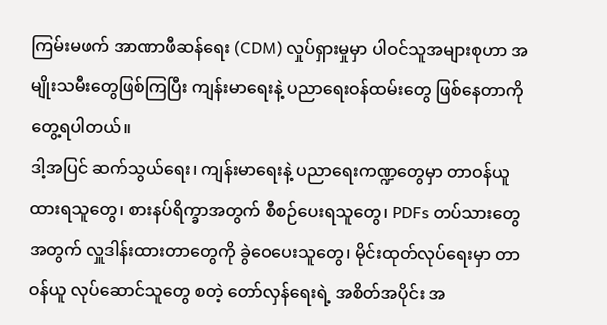ကြမ်းမဖက် အာဏာဖီဆန်ရေး (CDM) လှုပ်ရှားမှုမှာ ပါဝင်သူအများစုဟာ အမျိုးသမီးတွေဖြစ်ကြပြီး ကျန်းမာရေးနဲ့ ပညာရေးဝန်ထမ်းတွေ ဖြစ်နေတာကို တွေ့ရပါတယ်။
ဒါ့အပြင် ဆက်သွယ်ရေး၊ ကျန်းမာရေးနဲ့ ပညာရေးကဏ္ဍတွေမှာ တာဝန်ယူထားရသူတွေ၊ စားနပ်ရိက္ခာအတွက် စီစဉ်ပေးရသူတွေ၊ PDFs တပ်သားတွေအတွက် လှူဒါန်းထားတာတွေကို ခွဲဝေပေးသူတွေ၊ မိုင်းထုတ်လုပ်ရေးမှာ တာဝန်ယူ လုပ်ဆောင်သူတွေ စတဲ့ တော်လှန်ရေးရဲ့ အစိတ်အပိုင်း အ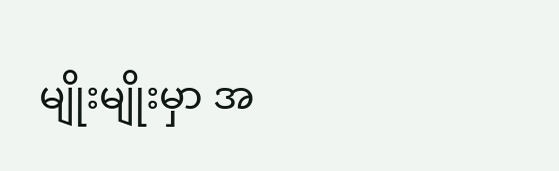မျိုးမျိုးမှာ အ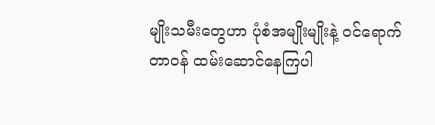မျိုးသမီးတွေဟာ ပုံစံအမျိုးမျိုးနဲ့ ဝင်ရောက်တာဝန် ထမ်းဆောင်နေကြပါ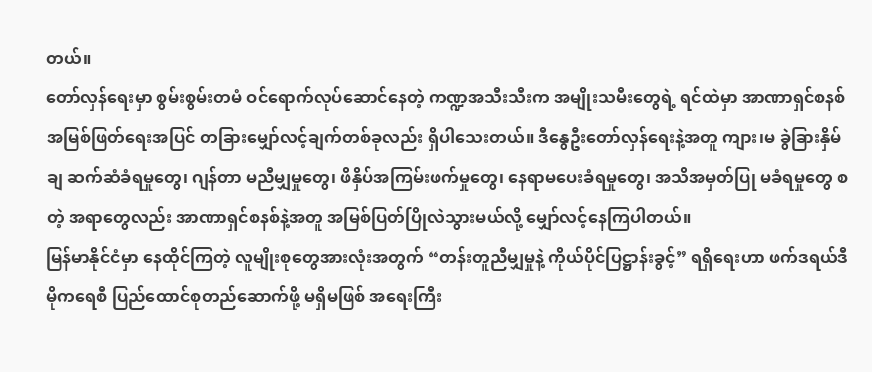တယ်။
တော်လှန်ရေးမှာ စွမ်းစွမ်းတမံ ဝင်ရောက်လုပ်ဆောင်နေတဲ့ ကဏ္ဍအသီးသီးက အမျိုးသမီးတွေရဲ့ ရင်ထဲမှာ အာဏာရှင်စနစ် အမြစ်ဖြတ်ရေးအပြင် တခြားမျှော်လင့်ချက်တစ်ခုလည်း ရှိပါသေးတယ်။ ဒီနွေဦးတော်လှန်ရေးနဲ့အတူ ကျား၊မ ခွဲခြားနှိမ်ချ ဆက်ဆံခံရမှုတွေ၊ ဂျန်တာ မညီမျှမှုတွေ၊ ဖိနှိပ်အကြမ်းဖက်မှုတွေ၊ နေရာမပေးခံရမှုတွေ၊ အသိအမှတ်ပြု မခံရမှုတွေ စတဲ့ အရာတွေလည်း အာဏာရှင်စနစ်နဲ့အတူ အမြစ်ပြတ်ပြိုလဲသွားမယ်လို့ မျှော်လင့်နေကြပါတယ်။
မြန်မာနိုင်ငံမှာ နေထိုင်ကြတဲ့ လူမျိုးစုတွေအားလုံးအတွက် “တန်းတူညီမျှမှုနဲ့ ကိုယ်ပိုင်ပြဋ္ဌာန်းခွင့်” ရရှိရေးဟာ ဖက်ဒရယ်ဒီမိုကရေစီ ပြည်ထောင်စုတည်ဆောက်ဖို့ မရှိမဖြစ် အရေးကြီး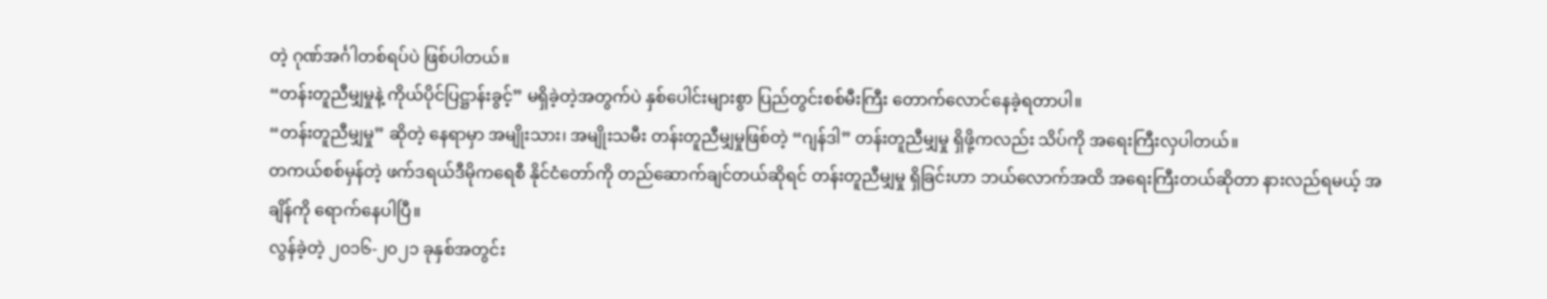တဲ့ ဂုဏ်အင်္ဂါတစ်ရပ်ပဲ ဖြစ်ပါတယ်။
“တန်းတူညီမျှမှုနဲ့ ကိုယ်ပိုင်ပြဋ္ဌာန်းခွင့်” မရှိခဲ့တဲ့အတွက်ပဲ နှစ်ပေါင်းများစွာ ပြည်တွင်းစစ်မီးကြီး တောက်လောင်နေခဲ့ရတာပါ။
“တန်းတူညီမျှမှု” ဆိုတဲ့ နေရာမှာ အမျိုးသား၊ အမျိုးသမီး တန်းတူညီမျှမှုဖြစ်တဲ့ “ဂျန်ဒါ” တန်းတူညီမျှမှု ရှိဖို့ကလည်း သိပ်ကို အရေးကြီးလှပါတယ်။
တကယ်စစ်မှန်တဲ့ ဖက်ဒရယ်ဒီမိုကရေစီ နိုင်ငံတော်ကို တည်ဆောက်ချင်တယ်ဆိုရင် တန်းတူညီမျှမှု ရှိခြင်းဟာ ဘယ်လောက်အထိ အရေးကြီးတယ်ဆိုတာ နားလည်ရမယ့် အချိန်ကို ရောက်နေပါပြီ။
လွန်ခဲ့တဲ့ ၂၀၁၆-၂၀၂၁ ခုနှစ်အတွင်း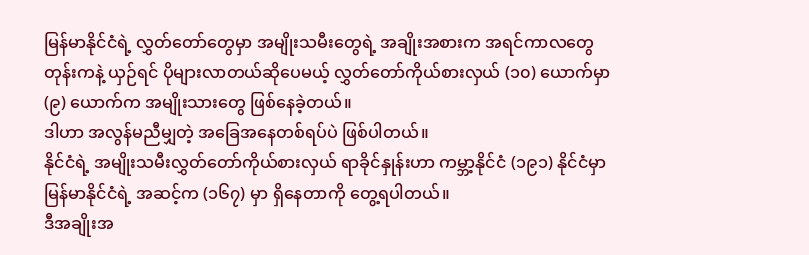မြန်မာနိုင်ငံရဲ့ လွှတ်တော်တွေမှာ အမျိုးသမီးတွေရဲ့ အချိုးအစားက အရင်ကာလတွေတုန်းကနဲ့ ယှဉ်ရင် ပိုများလာတယ်ဆိုပေမယ့် လွှတ်တော်ကိုယ်စားလှယ် (၁၀) ယောက်မှာ (၉) ယောက်က အမျိုးသားတွေ ဖြစ်နေခဲ့တယ်။
ဒါဟာ အလွန်မညီမျှတဲ့ အခြေအနေတစ်ရပ်ပဲ ဖြစ်ပါတယ်။
နိုင်ငံရဲ့ အမျိုးသမီးလွှတ်တော်ကိုယ်စားလှယ် ရာခိုင်နှုန်းဟာ ကမ္ဘာ့နိုင်ငံ (၁၉၁) နိုင်ငံမှာ မြန်မာနိုင်ငံရဲ့ အဆင့်က (၁၆၇) မှာ ရှိနေတာကို တွေ့ရပါတယ်။
ဒီအချိုးအ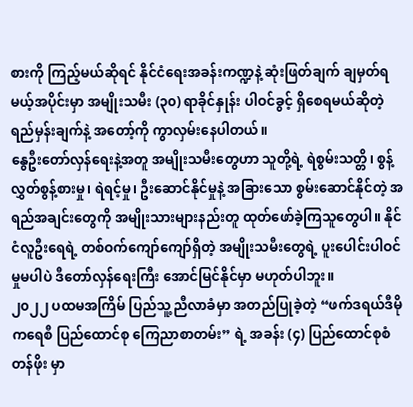စားကို ကြည့်မယ်ဆိုရင် နိုင်ငံရေးအခန်းကဏ္ဍနဲ့ ဆုံးဖြတ်ချက် ချမှတ်ရမယ့်အပိုင်းမှာ အမျိုးသမီး (၃၀) ရာခိုင်နှုန်း ပါဝင်ခွင့် ရှိစေရမယ်ဆိုတဲ့ ရည်မှန်းချက်နဲ့ အတော့်ကို ကွာလှမ်းနေပါတယ်။
နွေဦးတော်လှန်ရေးနဲ့အတူ အမျိုးသမီးတွေဟာ သူတို့ရဲ့ ရဲစွမ်းသတ္တိ၊ စွန့်လွှတ်စွန့်စားမှု၊ ရဲရင့်မှု၊ ဦးဆောင်နိုင်မှုနဲ့ အခြားသော စွမ်းဆောင်နိုင်တဲ့ အရည်အချင်းတွေကို အမျိုးသားများနည်းတူ ထုတ်ဖော်ခဲ့ကြသူတွေပါ။ နိုင်ငံလူဦးရေရဲ့ တစ်ဝက်ကျော်ကျော်ရှိတဲ့ အမျိုးသမီးတွေရဲ့ ပူးပေါင်းပါဝင်မှုမပါပဲ ဒီတော်လှန်ရေးကြီး အောင်မြင်နိုင်မှာ မဟုတ်ပါဘူး။
၂၀၂၂ ပထမအကြိမ် ပြည်သူ့ညီလာခံမှာ အတည်ပြုခဲ့တဲ့ “ဖက်ဒရယ်ဒီမိုကရေစီ ပြည်ထောင်စု ကြေညာစာတမ်း” ရဲ့ အခန်း (၄) ပြည်ထောင်စုစံတန်ဖိုး မှာ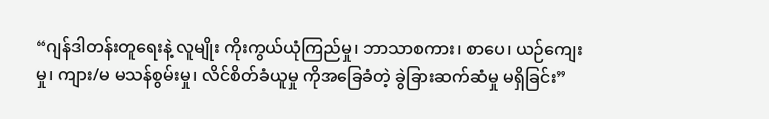“ဂျန်ဒါတန်းတူရေးနဲ့ လူမျိုး ကိုးကွယ်ယုံကြည်မှု၊ ဘာသာစကား၊ စာပေ၊ ယဉ်ကျေးမှု၊ ကျား/မ မသန်စွမ်းမှု၊ လိင်စိတ်ခံယူမှု ကိုအခြေခံတဲ့ ခွဲခြားဆက်ဆံမှု မရှိခြင်း”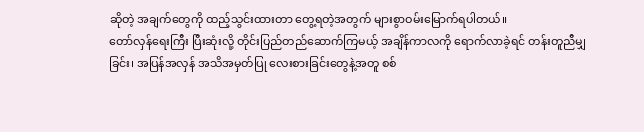ဆိုတဲ့ အချက်တွေကို ထည့်သွင်းထားတာ တွေ့ရတဲ့အတွက် များစွာဝမ်းမြောက်ရပါတယ်။
တော်လှန်ရေးကြီး ပြီးဆုံးလို့ တိုင်းပြည်တည်ဆောက်ကြမယ့် အချိန်ကာလကို ရောက်လာခဲ့ရင် တန်းတူညီမျှခြင်း၊ အပြန်အလှန် အသိအမှတ်ပြု လေးစားခြင်းတွေနဲ့အတူ စစ်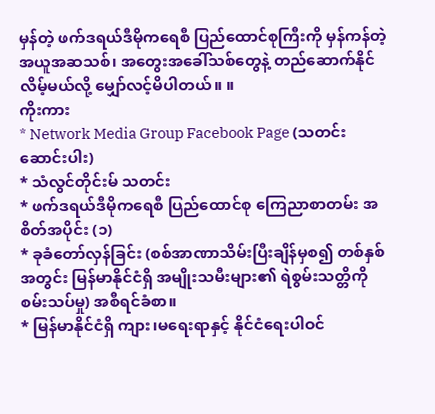မှန်တဲ့ ဖက်ဒရယ်ဒီမိုကရေစီ ပြည်ထောင်စုကြီးကို မှန်ကန်တဲ့ အယူအဆသစ်၊ အတွေးအခေါ်သစ်တွေနဲ့ တည်ဆောက်နိုင်လိမ့်မယ်လို့ မျှော်လင့်မိပါတယ်။ ။
ကိုးကား
* Network Media Group Facebook Page (သတင်းဆောင်းပါး)
* သံလွင်တိုင်းမ် သတင်း
* ဖက်ဒရယ်ဒီမိုကရေစီ ပြည်ထောင်စု ကြေညာစာတမ်း အစိတ်အပိုင်း (၁)
* ခုခံတော်လှန်ခြင်း (စစ်အာဏာသိမ်းပြီးချိန်မှစ၍ တစ်နှစ်အတွင်း မြန်မာနိုင်ငံရှိ အမျိုးသမီးများ၏ ရဲစွမ်းသတ္တိကို စမ်းသပ်မှု) အစီရင်ခံစာ။
* မြန်မာနိုင်ငံရှိ ကျား၊မရေးရာနှင့် နိုင်ငံရေးပါဝင်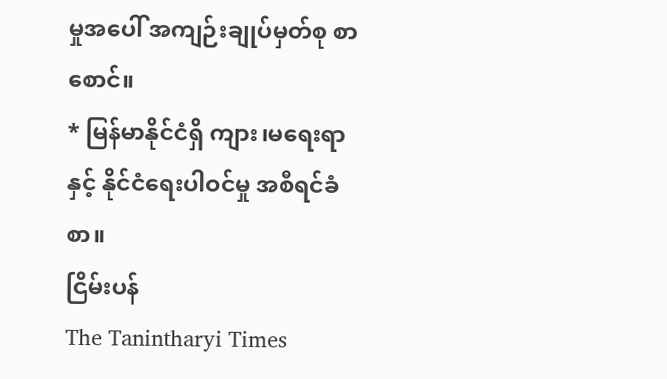မှုအပေါ် အကျဉ်းချုပ်မှတ်စု စာစောင်။
* မြန်မာနိုင်ငံရှိ ကျား၊မရေးရာနှင့် နိုင်ငံရေးပါဝင်မှု အစီရင်ခံစာ။
ငြိမ်းပန်
The Tanintharyi Times